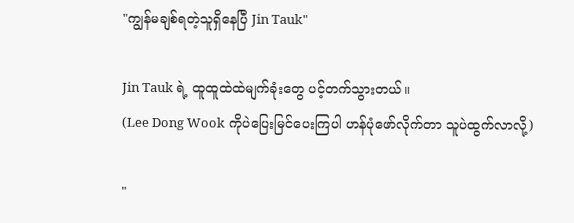"ကျွန်မချစ်ရတဲ့သူရှိနေပြီ Jin Tauk"

Jin Tauk ရဲ့ ထူထူထဲထဲမျက်ခုံးတွေ ပင့်တက်သွားတယ်။
(Lee Dong Wook ကိုပဲပြေးမြင်ပေးကြပါ ဟန်ပုံဖော်လိုက်တာ သူပဲထွက်လာလို့)

"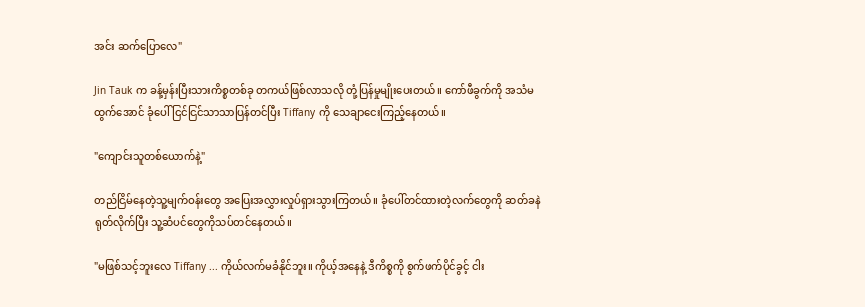အင်း ဆက်ပြောလေ"

Jin Tauk က ခန့်မှန်းပြီးသားကိစ္စတစ်ခု တကယ်ဖြစ်လာသလို တုံ့ပြန်မှုမျိုးပေးတယ်။ ကော်ဖီခွက်ကို အသံမထွက်အောင် ခုံပေါ် ငြင်ငြင်သာသာပြန်တင်ပြီး Tiffany ကို သေချာငေးကြည့်နေတယ်။

"ကျောင်းသူတစ်ယောက်နဲ့"

တည်ငြိမ်နေတဲ့သူ့မျက်ဝန်းတွေ အပြေးအလွှားလှုပ်ရှားသွားကြတယ်။ ခုံပေါ်တင်ထားတဲ့လက်တွေကို ဆတ်ခနဲရုတ်လိုက်ပြီး သူ့ဆံပင်တွေကိုသပ်တင်နေတယ်။

"မဖြစ်သင့်ဘူးလေ Tiffany ... ကိုယ်လက်မခံနိုင်ဘူး။ ကိုယ့်အနေနဲ့ ဒီကိစ္စကို စွက်ဖက်ပိုင်ခွင့် ငါး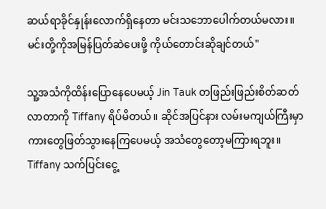ဆယ်ရာခိုင်နှုန်းလောက်ရှိနေတာ မင်းသဘောပေါက်တယ်မလား။ မင်းတို့ကိုအမြန်ပြတ်ဆဲပေးဖို့ ကိုယ်တောင်းဆိုချင်တယ်"

သူ့အသံကိုထိန်းပြောနေပေမယ့် Jin Tauk တဖြည်းဖြည်းစိတ်ဆတ်လာတာကို Tiffany ရိပ်မိတယ်။ ဆိုင်အပြင်နား လမ်းမကျယ်ကြီးမှာ ကားတွေဖြတ်သွားနေကြပေမယ့် အသံတွေတော့မကြားရဘူး။ Tiffany သက်ပြင်းငွေ့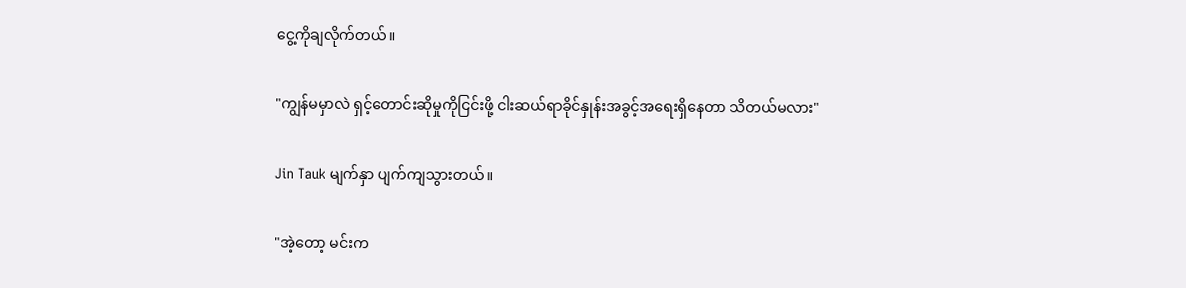ငွေ့ကိုချလိုက်တယ်။

"ကျွန်မမှာလဲ ရှင့်တောင်းဆိုမှုကိုငြင်းဖို့ ငါးဆယ်ရာခိုင်နှုန်းအခွင့်အရေးရှိနေတာ သိတယ်မလား"

Jin Tauk မျက်နှာ ပျက်ကျသွားတယ်။

"အဲ့တော့ မင်းက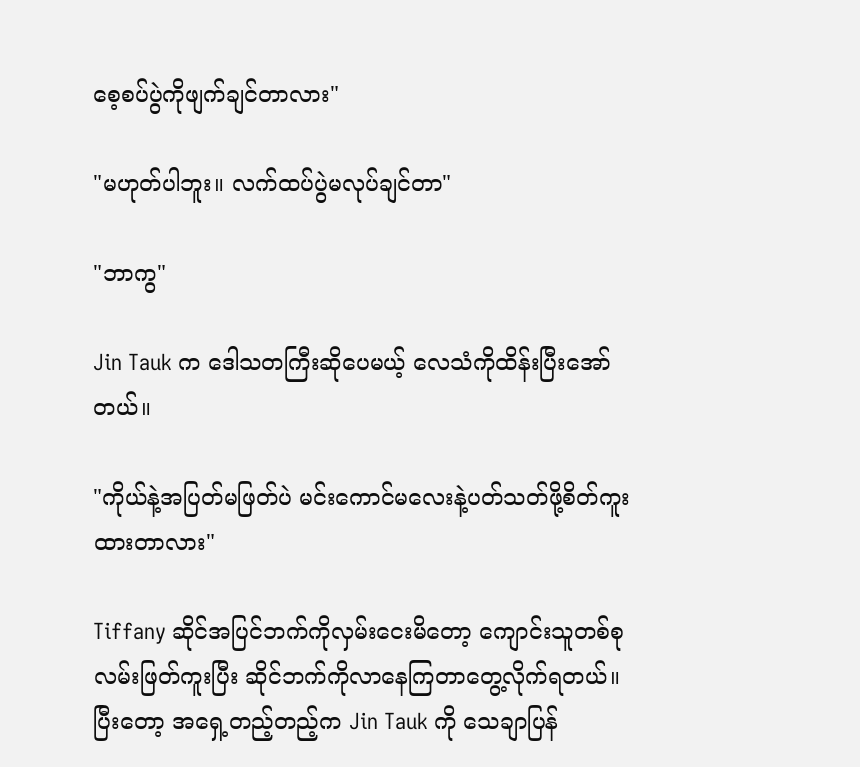စေ့စပ်ပွဲကိုဖျက်ချင်တာလား"

"မဟုတ်ပါဘူး။ လက်ထပ်ပွဲမလုပ်ချင်တာ"

"ဘာကွ"

Jin Tauk က ဒေါသတကြီးဆိုပေမယ့် လေသံကိုထိန်းပြီးအော်တယ်။

"ကိုယ်နဲ့အပြတ်မဖြတ်ပဲ မင်းကောင်မလေးနဲ့ပတ်သတ်ဖို့စိတ်ကူးထားတာလား"

Tiffany ဆိုင်အပြင်ဘက်ကိုလှမ်းငေးမိတော့ ကျောင်းသူတစ်စု လမ်းဖြတ်ကူးပြီး ဆိုင်ဘက်ကိုလာနေကြတာတွေ့လိုက်ရတယ်။ ပြီးတော့ အရှေ့တည့်တည့်က Jin Tauk ကို သေချာပြန်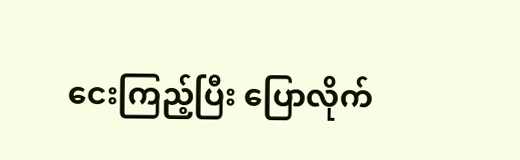ငေးကြည့်ပြီး ပြောလိုက်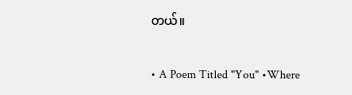တယ်။

• A Poem Titled "You" •Where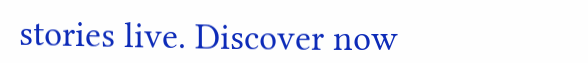stories live. Discover now